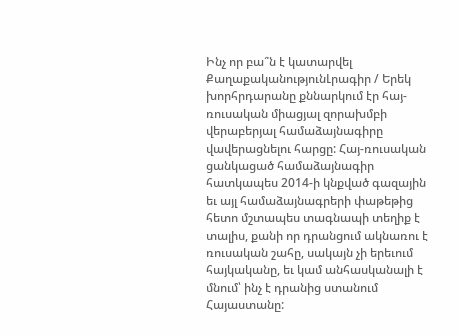Ինչ որ բա՞ն է կատարվել
ՔաղաքականությունԼրագիր / Երեկ խորհրդարանը քննարկում էր հայ-ռուսական միացյալ զորախմբի վերաբերյալ համաձայնագիրը վավերացնելու հարցը: Հայ-ռուսական ցանկացած համաձայնագիր հատկապես 2014-ի կնքված գազային եւ այլ համաձայնագրերի փաթեթից հետո մշտապես տագնապի տեղիք է տալիս, քանի որ դրանցում ակնառու է ռուսական շահը, սակայն չի երեւում հայկականը, եւ կամ անհասկանալի է մնում՝ ինչ է դրանից ստանում Հայաստանը: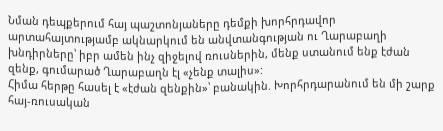Նման դեպքերում հայ պաշտոնյաները դեմքի խորհրդավոր արտահայտությամբ ակնարկում են անվտանգության ու Ղարաբաղի խնդիրները՝ իբր ամեն ինչ զիջելով ռուսներին, մենք ստանում ենք էժան զենք, գումարած Ղարաբաղն էլ «չենք տալիս»:
Հիմա հերթը հասել է «էժան զենքին»՝ բանակին. Խորհրդարանում են մի շարք հայ-ռուսական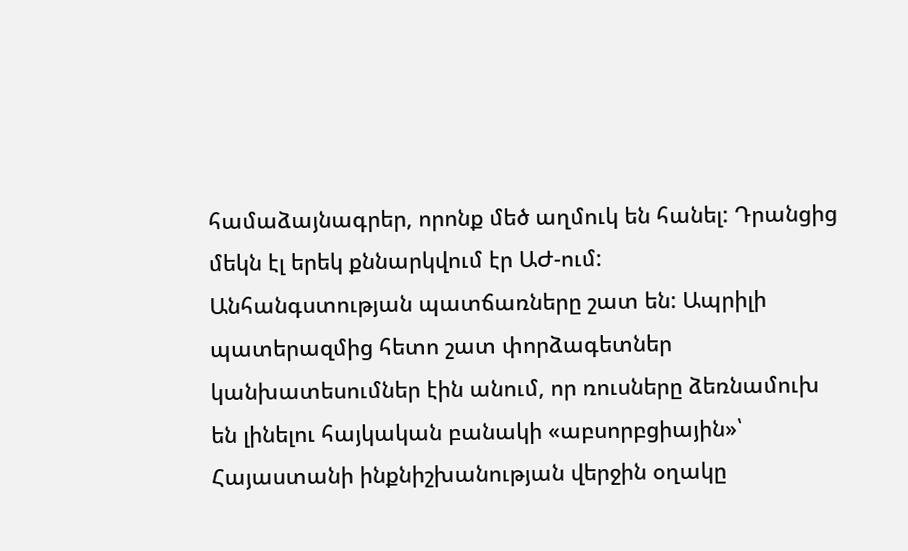համաձայնագրեր, որոնք մեծ աղմուկ են հանել: Դրանցից մեկն էլ երեկ քննարկվում էր ԱԺ-ում:
Անհանգստության պատճառները շատ են: Ապրիլի պատերազմից հետո շատ փորձագետներ կանխատեսումներ էին անում, որ ռուսները ձեռնամուխ են լինելու հայկական բանակի «աբսորբցիային»՝ Հայաստանի ինքնիշխանության վերջին օղակը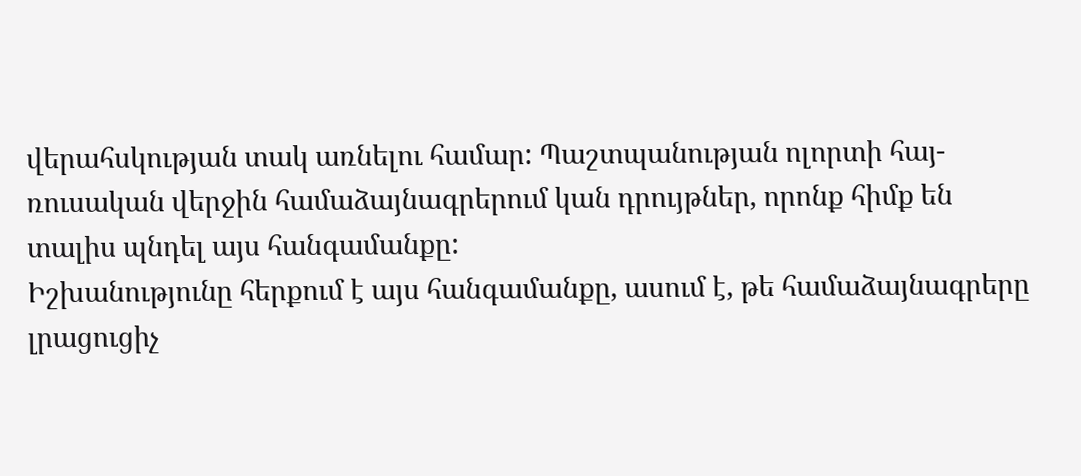վերահսկության տակ առնելու համար: Պաշտպանության ոլորտի հայ-ռուսական վերջին համաձայնագրերում կան դրույթներ, որոնք հիմք են տալիս պնդել այս հանգամանքը:
Իշխանությունը հերքում է այս հանգամանքը, ասում է, թե համաձայնագրերը լրացուցիչ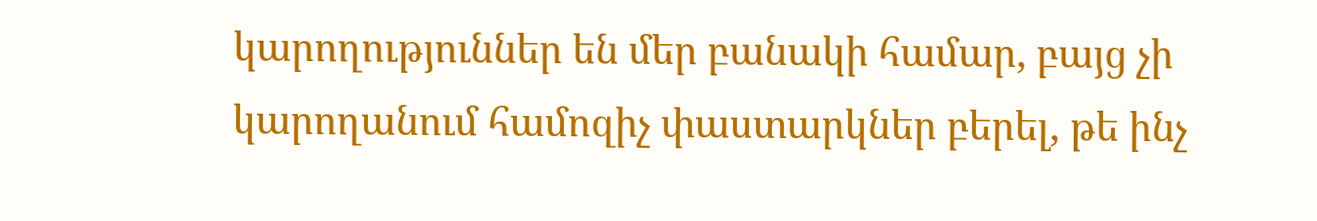կարողություններ են մեր բանակի համար, բայց չի կարողանում համոզիչ փաստարկներ բերել, թե ինչ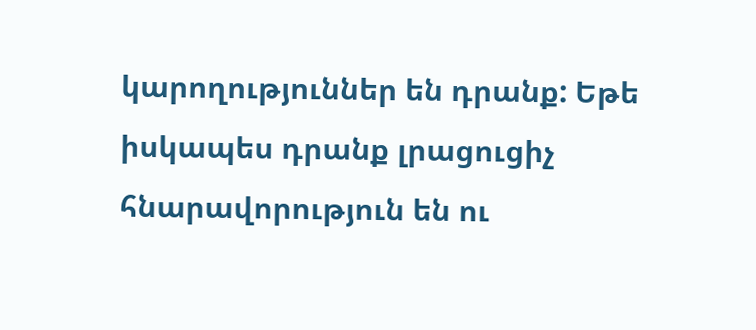կարողություններ են դրանք: Եթե իսկապես դրանք լրացուցիչ հնարավորություն են ու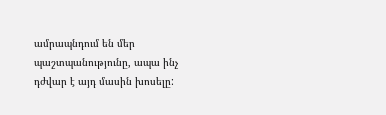ամրապնդում են մեր պաշտպանությունը, ապա ինչ դժվար է այդ մասին խոսելը: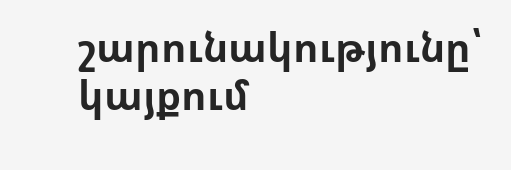շարունակությունը՝ կայքում